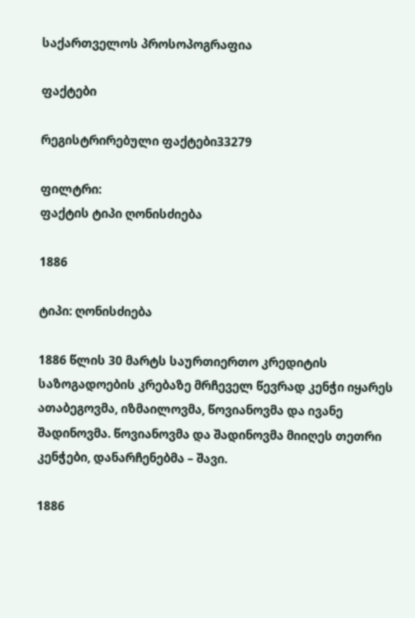საქართველოს პროსოპოგრაფია

ფაქტები

რეგისტრირებული ფაქტები33279

ფილტრი:
ფაქტის ტიპი ღონისძიება

1886

ტიპი: ღონისძიება

1886 წლის 30 მარტს საურთიერთო კრედიტის საზოგადოების კრებაზე მრჩეველ წევრად კენჭი იყარეს ათაბეგოვმა, იზმაილოვმა, წოვიანოვმა და ივანე შადინოვმა. წოვიანოვმა და შადინოვმა მიიღეს თეთრი კენჭები, დანარჩენებმა – შავი.

1886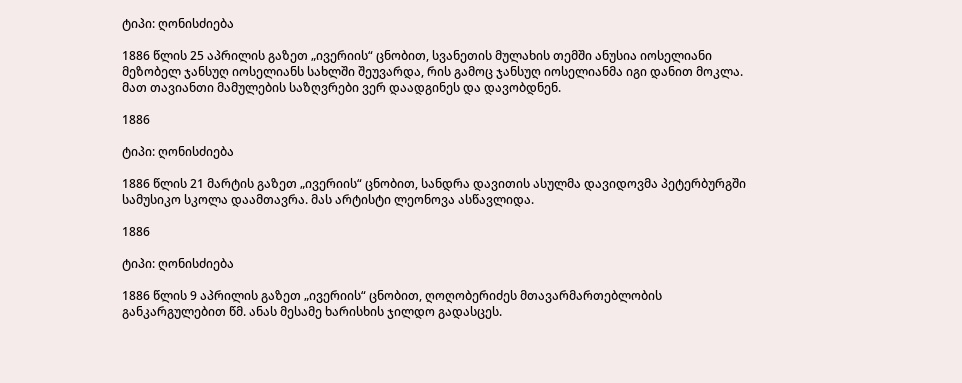ტიპი: ღონისძიება

1886 წლის 25 აპრილის გაზეთ „ივერიის“ ცნობით, სვანეთის მულახის თემში ანუსია იოსელიანი მეზობელ ჯანსუღ იოსელიანს სახლში შეუვარდა, რის გამოც ჯანსუღ იოსელიანმა იგი დანით მოკლა. მათ თავიანთი მამულების საზღვრები ვერ დაადგინეს და დავობდნენ.

1886

ტიპი: ღონისძიება

1886 წლის 21 მარტის გაზეთ „ივერიის“ ცნობით, სანდრა დავითის ასულმა დავიდოვმა პეტერბურგში სამუსიკო სკოლა დაამთავრა. მას არტისტი ლეონოვა ასწავლიდა.

1886

ტიპი: ღონისძიება

1886 წლის 9 აპრილის გაზეთ „ივერიის“ ცნობით, ღოღობერიძეს მთავარმართებლობის განკარგულებით წმ. ანას მესამე ხარისხის ჯილდო გადასცეს.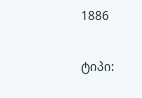1886

ტიპი: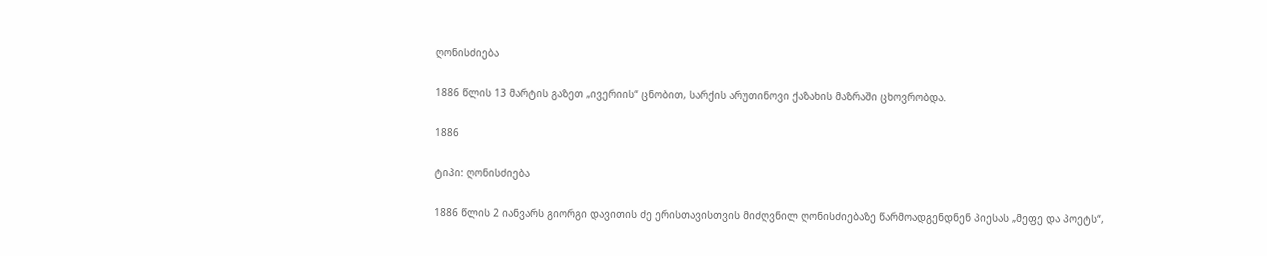ღონისძიება

1886 წლის 13 მარტის გაზეთ „ივერიის“ ცნობით, სარქის არუთინოვი ქაზახის მაზრაში ცხოვრობდა.

1886

ტიპი: ღონისძიება

1886 წლის 2 იანვარს გიორგი დავითის ძე ერისთავისთვის მიძღვნილ ღონისძიებაზე წარმოადგენდნენ პიესას „მეფე და პოეტს“,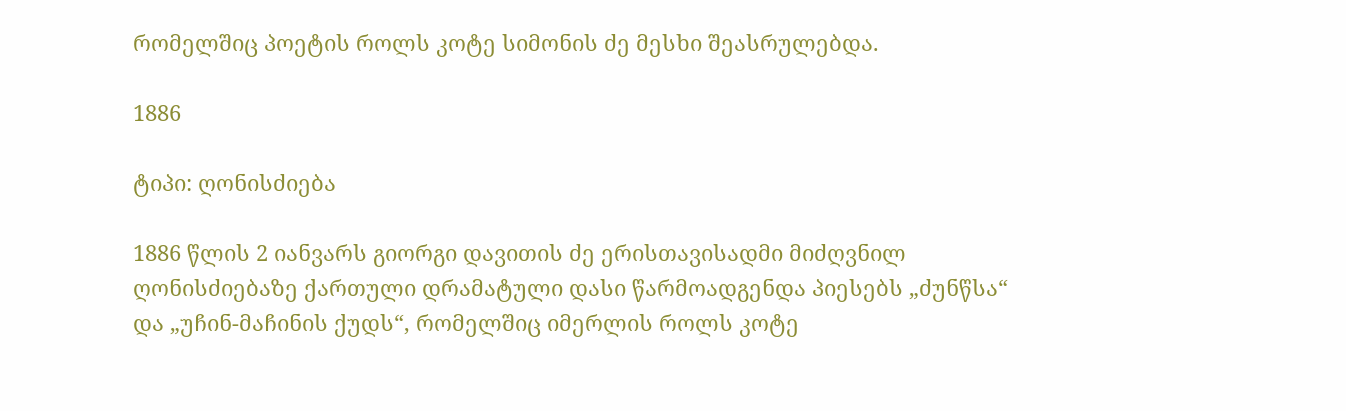რომელშიც პოეტის როლს კოტე სიმონის ძე მესხი შეასრულებდა.

1886

ტიპი: ღონისძიება

1886 წლის 2 იანვარს გიორგი დავითის ძე ერისთავისადმი მიძღვნილ ღონისძიებაზე ქართული დრამატული დასი წარმოადგენდა პიესებს „ძუნწსა“ და „უჩინ-მაჩინის ქუდს“, რომელშიც იმერლის როლს კოტე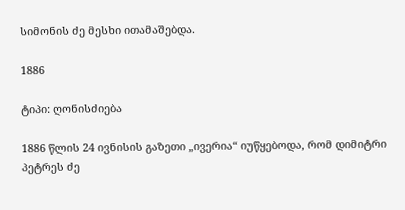სიმონის ძე მესხი ითამაშებდა.

1886

ტიპი: ღონისძიება

1886 წლის 24 ივნისის გაზეთი „ივერია“ იუწყებოდა, რომ დიმიტრი პეტრეს ძე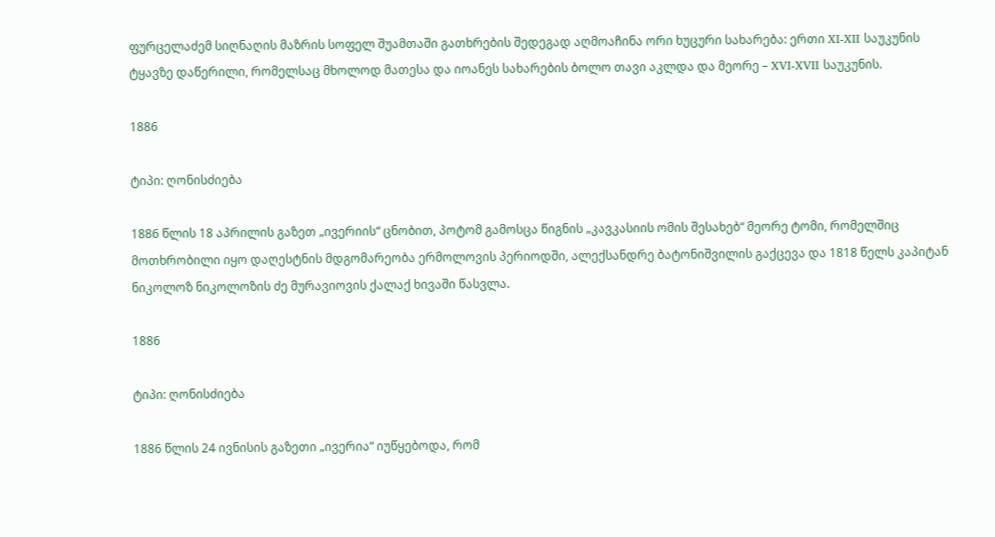ფურცელაძემ სიღნაღის მაზრის სოფელ შუამთაში გათხრების შედეგად აღმოაჩინა ორი ხუცური სახარება: ერთი XI-XII საუკუნის ტყავზე დაწერილი, რომელსაც მხოლოდ მათესა და იოანეს სახარების ბოლო თავი აკლდა და მეორე – XVI-XVII საუკუნის.

1886

ტიპი: ღონისძიება

1886 წლის 18 აპრილის გაზეთ „ივერიის“ ცნობით, პოტომ გამოსცა წიგნის „კავკასიის ომის შესახებ“ მეორე ტომი, რომელშიც მოთხრობილი იყო დაღესტნის მდგომარეობა ერმოლოვის პერიოდში, ალექსანდრე ბატონიშვილის გაქცევა და 1818 წელს კაპიტან ნიკოლოზ ნიკოლოზის ძე მურავიოვის ქალაქ ხივაში წასვლა.

1886

ტიპი: ღონისძიება

1886 წლის 24 ივნისის გაზეთი „ივერია“ იუწყებოდა, რომ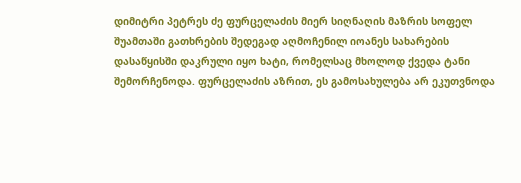დიმიტრი პეტრეს ძე ფურცელაძის მიერ სიღნაღის მაზრის სოფელ შუამთაში გათხრების შედეგად აღმოჩენილ იოანეს სახარების დასაწყისში დაკრული იყო ხატი, რომელსაც მხოლოდ ქვედა ტანი შემორჩენოდა. ფურცელაძის აზრით, ეს გამოსახულება არ ეკუთვნოდა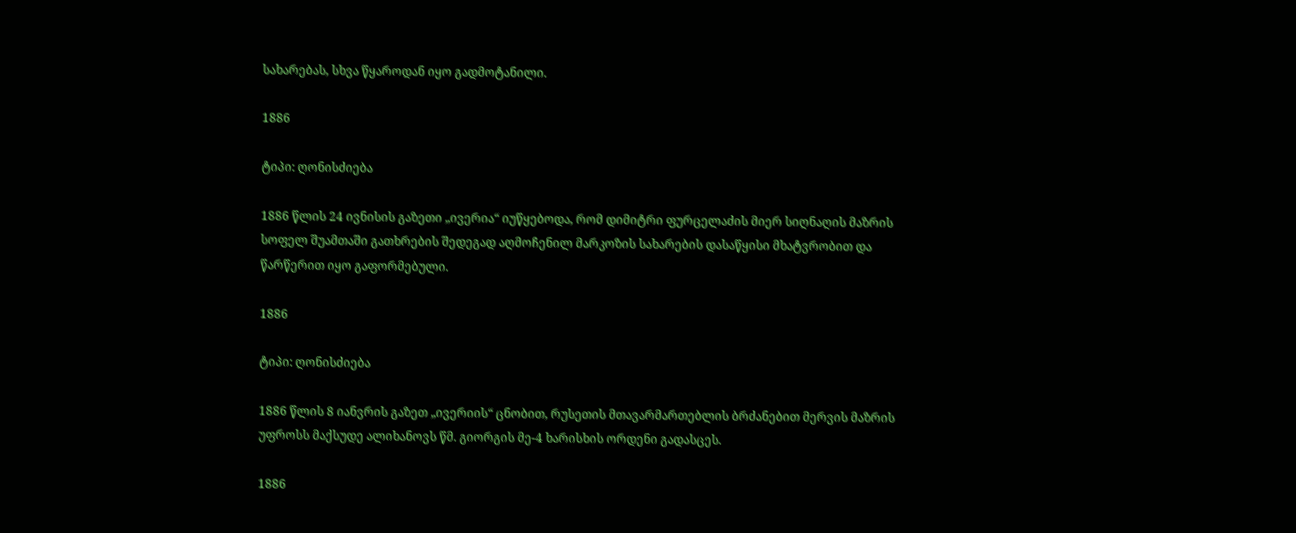სახარებას, სხვა წყაროდან იყო გადმოტანილი.

1886

ტიპი: ღონისძიება

1886 წლის 24 ივნისის გაზეთი „ივერია“ იუწყებოდა, რომ დიმიტრი ფურცელაძის მიერ სიღნაღის მაზრის სოფელ შუამთაში გათხრების შედეგად აღმოჩენილ მარკოზის სახარების დასაწყისი მხატვრობით და წარწერით იყო გაფორმებული.

1886

ტიპი: ღონისძიება

1886 წლის 8 იანვრის გაზეთ „ივერიის“ ცნობით, რუსეთის მთავარმართებლის ბრძანებით მერვის მაზრის უფროსს მაქსუდე ალიხანოვს წმ. გიორგის მე-4 ხარისხის ორდენი გადასცეს.

1886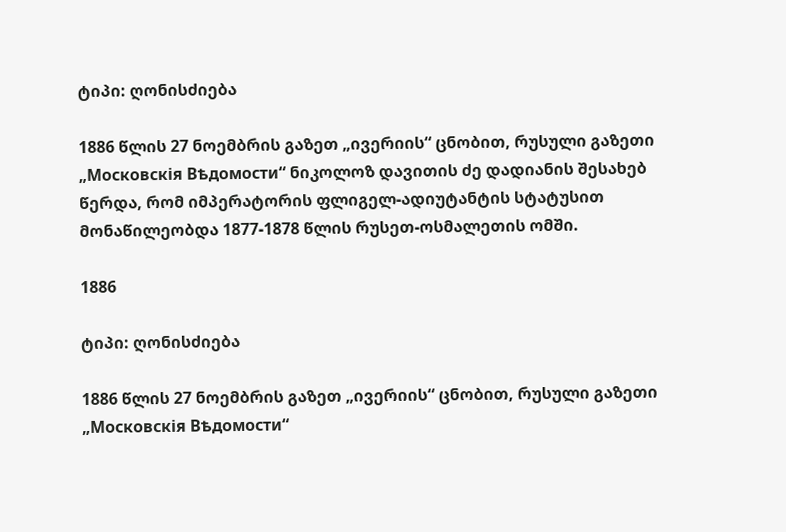ტიპი: ღონისძიება

1886 წლის 27 ნოემბრის გაზეთ „ივერიის“ ცნობით, რუსული გაზეთი „Московскія Вѣдомости“ ნიკოლოზ დავითის ძე დადიანის შესახებ წერდა, რომ იმპერატორის ფლიგელ-ადიუტანტის სტატუსით მონაწილეობდა 1877-1878 წლის რუსეთ-ოსმალეთის ომში.

1886

ტიპი: ღონისძიება

1886 წლის 27 ნოემბრის გაზეთ „ივერიის“ ცნობით, რუსული გაზეთი „Московскія Вѣдомости“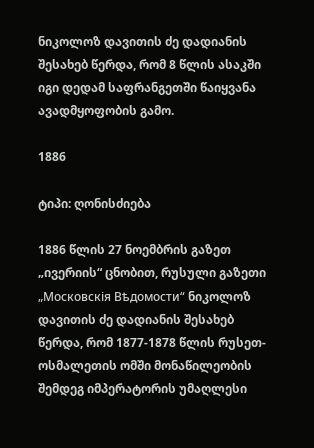ნიკოლოზ დავითის ძე დადიანის შესახებ წერდა, რომ 8 წლის ასაკში იგი დედამ საფრანგეთში წაიყვანა ავადმყოფობის გამო.

1886

ტიპი: ღონისძიება

1886 წლის 27 ნოემბრის გაზეთ „ივერიის“ ცნობით, რუსული გაზეთი „Московскія Вѣдомости“ ნიკოლოზ დავითის ძე დადიანის შესახებ წერდა, რომ 1877-1878 წლის რუსეთ-ოსმალეთის ომში მონაწილეობის შემდეგ იმპერატორის უმაღლესი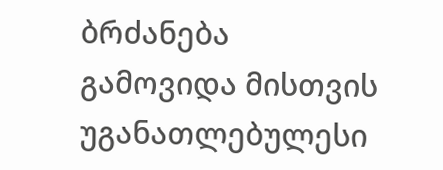ბრძანება გამოვიდა მისთვის უგანათლებულესი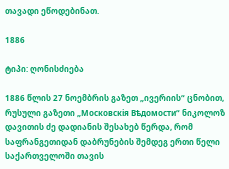თავადი ეწოდებინათ.

1886

ტიპი: ღონისძიება

1886 წლის 27 ნოემბრის გაზეთ „ივერიის“ ცნობით, რუსული გაზეთი „Московскія Вѣдомости“ ნიკოლოზ დავითის ძე დადიანის შესახებ წერდა, რომ საფრანგეთიდან დაბრუნების შემდეგ ერთი წელი საქართველოში თავის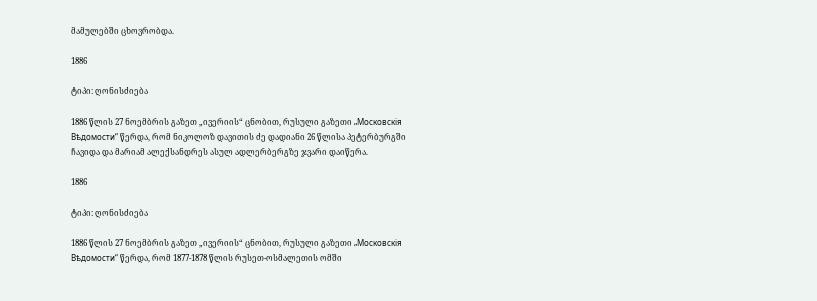მამულებში ცხოვრობდა.

1886

ტიპი: ღონისძიება

1886 წლის 27 ნოემბრის გაზეთ „ივერიის“ ცნობით, რუსული გაზეთი „Московскія Вѣдомости“ წერდა, რომ ნიკოლოზ დავითის ძე დადიანი 26 წლისა პეტერბურგში ჩავიდა და მარიამ ალექსანდრეს ასულ ადლერბერგზე ჯვარი დაიწერა.

1886

ტიპი: ღონისძიება

1886 წლის 27 ნოემბრის გაზეთ „ივერიის“ ცნობით, რუსული გაზეთი „Московскія Вѣдомости“ წერდა, რომ 1877-1878 წლის რუსეთ-ოსმალეთის ომში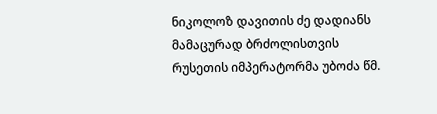ნიკოლოზ დავითის ძე დადიანს მამაცურად ბრძოლისთვის რუსეთის იმპერატორმა უბოძა წმ.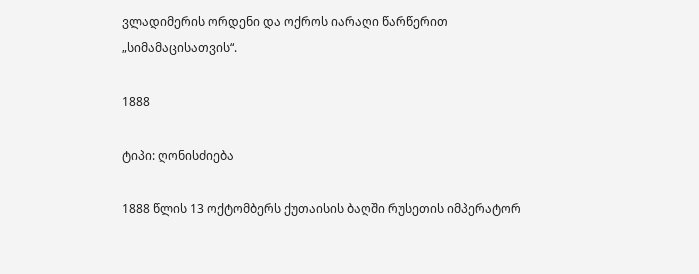ვლადიმერის ორდენი და ოქროს იარაღი წარწერით „სიმამაცისათვის“.

1888

ტიპი: ღონისძიება

1888 წლის 13 ოქტომბერს ქუთაისის ბაღში რუსეთის იმპერატორ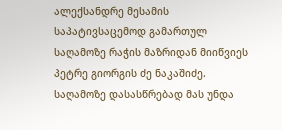ალექსანდრე მესამის საპატივსაცემოდ გამართულ საღამოზე რაჭის მაზრიდან მიიწვიეს პეტრე გიორგის ძე ნაკაშიძე. საღამოზე დასასწრებად მას უნდა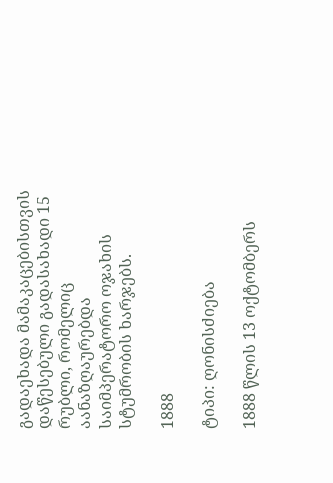გადაეხადა მამაკაცებისთვის დაწესებული გადასახადი 15 რუბლი, რომელიც აანაზღაურებდა საიმპერატორო ოჯახის სტუმრობის ხარჯებს.

1888

ტიპი: ღონისძიება

1888 წლის 13 ოქტომბერს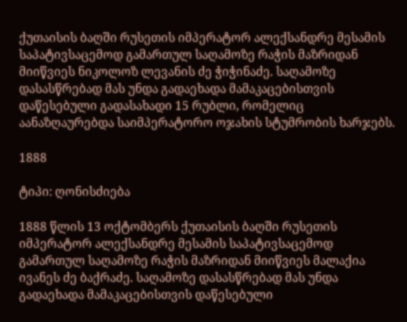ქუთაისის ბაღში რუსეთის იმპერატორ ალექსანდრე მესამის საპატივსაცემოდ გამართულ საღამოზე რაჭის მაზრიდან მიიწვიეს ნიკოლოზ ლევანის ძე ჭიჭინაძე. საღამოზე დასასწრებად მას უნდა გადაეხადა მამაკაცებისთვის დაწესებული გადასახადი 15 რუბლი, რომელიც აანაზღაურებდა საიმპერატორო ოჯახის სტუმრობის ხარჯებს.

1888

ტიპი: ღონისძიება

1888 წლის 13 ოქტომბერს ქუთაისის ბაღში რუსეთის იმპერატორ ალექსანდრე მესამის საპატივსაცემოდ გამართულ საღამოზე რაჭის მაზრიდან მიიწვიეს მალაქია ივანეს ძე ბაქრაძე. საღამოზე დასასწრებად მას უნდა გადაეხადა მამაკაცებისთვის დაწესებული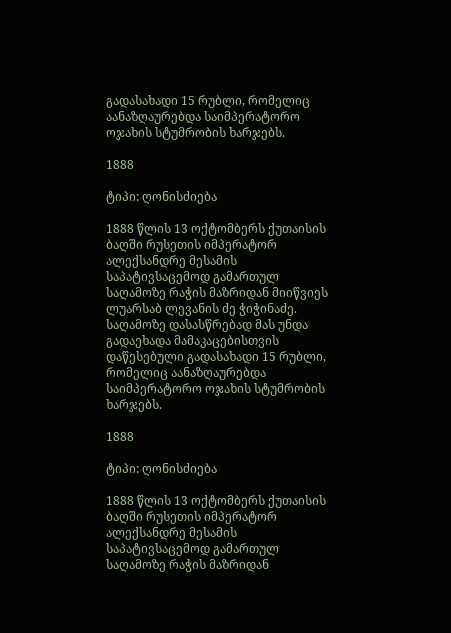გადასახადი 15 რუბლი, რომელიც აანაზღაურებდა საიმპერატორო ოჯახის სტუმრობის ხარჯებს.

1888

ტიპი: ღონისძიება

1888 წლის 13 ოქტომბერს ქუთაისის ბაღში რუსეთის იმპერატორ ალექსანდრე მესამის საპატივსაცემოდ გამართულ საღამოზე რაჭის მაზრიდან მიიწვიეს ლუარსაბ ლევანის ძე ჭიჭინაძე. საღამოზე დასასწრებად მას უნდა გადაეხადა მამაკაცებისთვის დაწესებული გადასახადი 15 რუბლი, რომელიც აანაზღაურებდა საიმპერატორო ოჯახის სტუმრობის ხარჯებს.

1888

ტიპი: ღონისძიება

1888 წლის 13 ოქტომბერს ქუთაისის ბაღში რუსეთის იმპერატორ ალექსანდრე მესამის საპატივსაცემოდ გამართულ საღამოზე რაჭის მაზრიდან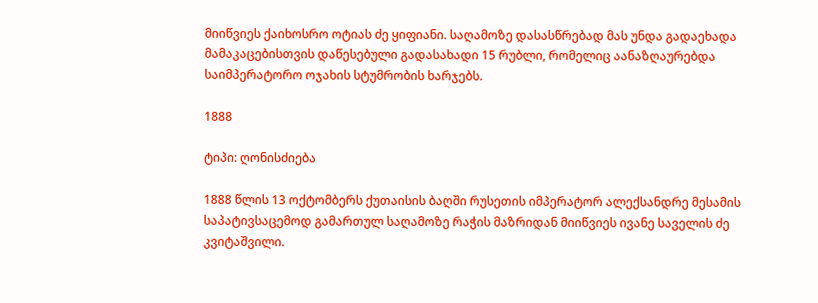მიიწვიეს ქაიხოსრო ოტიას ძე ყიფიანი. საღამოზე დასასწრებად მას უნდა გადაეხადა მამაკაცებისთვის დაწესებული გადასახადი 15 რუბლი, რომელიც აანაზღაურებდა საიმპერატორო ოჯახის სტუმრობის ხარჯებს.

1888

ტიპი: ღონისძიება

1888 წლის 13 ოქტომბერს ქუთაისის ბაღში რუსეთის იმპერატორ ალექსანდრე მესამის საპატივსაცემოდ გამართულ საღამოზე რაჭის მაზრიდან მიიწვიეს ივანე საველის ძე კვიტაშვილი.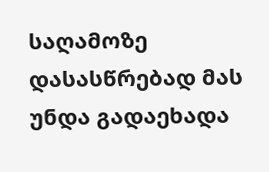საღამოზე დასასწრებად მას უნდა გადაეხადა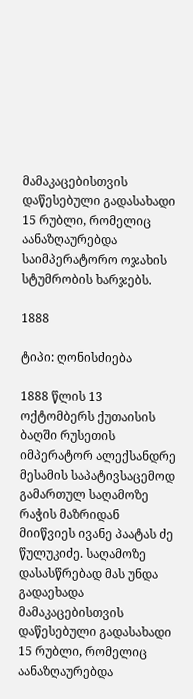მამაკაცებისთვის დაწესებული გადასახადი 15 რუბლი, რომელიც აანაზღაურებდა საიმპერატორო ოჯახის სტუმრობის ხარჯებს.

1888

ტიპი: ღონისძიება

1888 წლის 13 ოქტომბერს ქუთაისის ბაღში რუსეთის იმპერატორ ალექსანდრე მესამის საპატივსაცემოდ გამართულ საღამოზე რაჭის მაზრიდან მიიწვიეს ივანე პაატას ძე წულუკიძე. საღამოზე დასასწრებად მას უნდა გადაეხადა მამაკაცებისთვის დაწესებული გადასახადი 15 რუბლი, რომელიც აანაზღაურებდა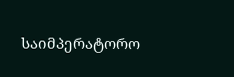საიმპერატორო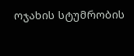ოჯახის სტუმრობის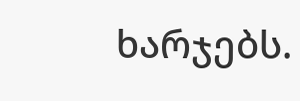ხარჯებს.